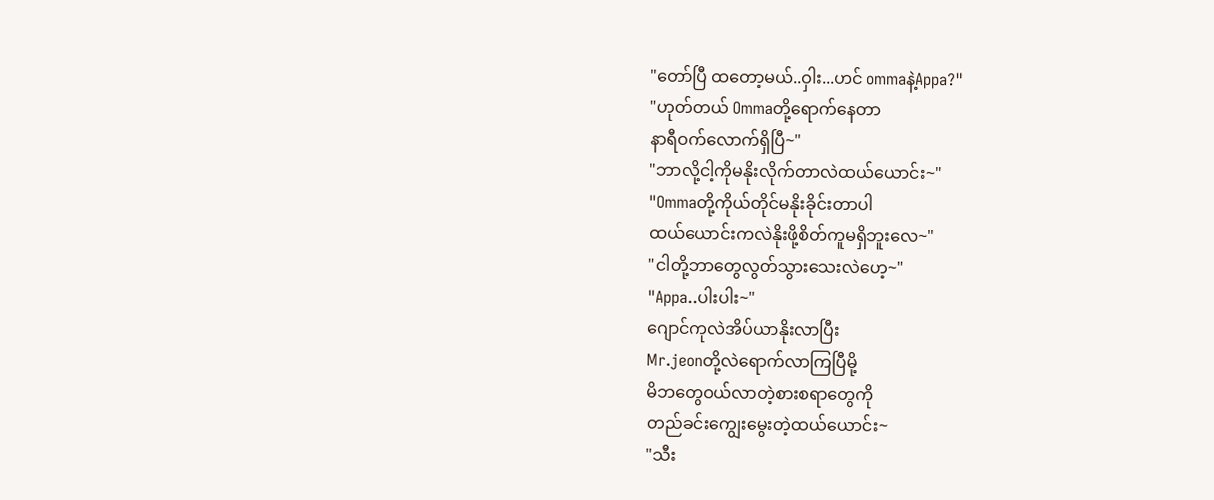"တော်ပြီ ထတော့မယ်..ဝှါး...ဟင် ommaနဲ့Appa?"
"ဟုတ်တယ် Ommaတို့ရောက်နေတာ
နာရီဝက်လောက်ရှိပြီ~"
"ဘာလို့ငါ့ကိုမနိုးလိုက်တာလဲထယ်ယောင်း~"
"Ommaတို့ကိုယ်တိုင်မနိုးခိုင်းတာပါ
ထယ်ယောင်းကလဲနိုးဖို့စိတ်ကူမရှိဘူးလေ~"
"ငါတို့ဘာတွေလွတ်သွားသေးလဲဟေ့~"
"Appa..ပါးပါး~"
ဂျောင်ကုလဲအိပ်ယာနိုးလာပြီး
Mr.jeonတို့လဲရောက်လာကြပြီမို့
မိဘတွေဝယ်လာတဲ့စားစရာတွေကို
တည်ခင်းကျွေးမွေးတဲ့ထယ်ယောင်း~
"သီး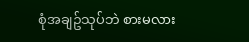စုံအချဥ်သုပ်ဘဲ စားမလား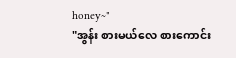honey~"
"အွန်း စားမယ်လေ စားကောင်း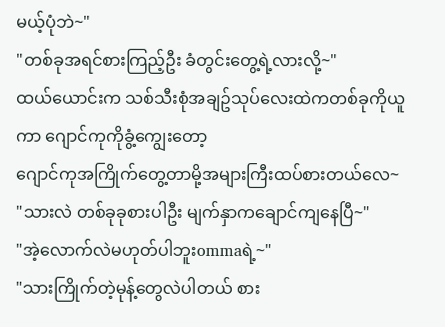မယ့်ပုံဘဲ~"
"တစ်ခုအရင်စားကြည့်ဦး ခံတွင်းတွေ့ရဲ့လားလို့~"
ထယ်ယောင်းက သစ်သီးစုံအချဥ်သုပ်လေးထဲကတစ်ခုကိုယူကာ ဂျောင်ကုကိုခွံ့ကျွေးတော့
ဂျောင်ကုအကြိုက်တွေ့တာမို့အများကြီးထပ်စားတယ်လေ~
"သားလဲ တစ်ခုခုစားပါဦး မျက်နှာကချောင်ကျနေပြီ~"
"အဲ့လောက်လဲမဟုတ်ပါဘူးommaရဲ့~"
"သားကြိုက်တဲ့မုန့်တွေလဲပါတယ် စား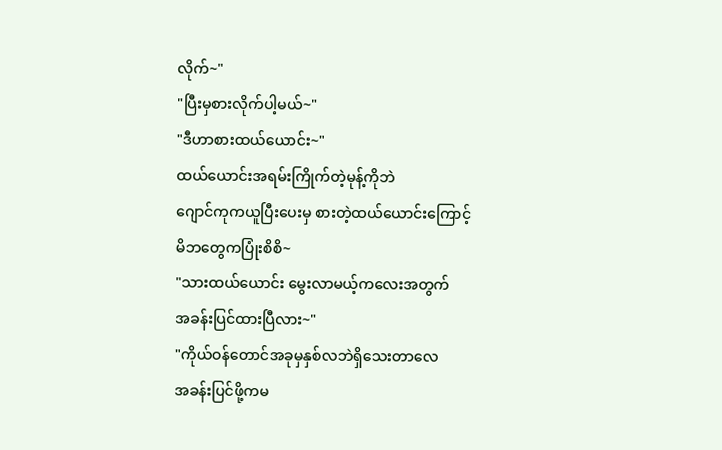လိုက်~"
"ပြီးမှစားလိုက်ပါ့မယ်~"
"ဒီဟာစားထယ်ယောင်း~"
ထယ်ယောင်းအရမ်းကြိုက်တဲ့မုန့်ကိုဘဲ
ဂျောင်ကုကယူပြီးပေးမှ စားတဲ့ထယ်ယောင်းကြောင့်
မိဘတွေကပြုံးစိစိ~
"သားထယ်ယောင်း မွေးလာမယ့်ကလေးအတွက်
အခန်းပြင်ထားပြီလား~"
"ကိုယ်ဝန်တောင်အခုမှနှစ်လဘဲရှိသေးတာလေ
အခန်းပြင်ဖို့ကမ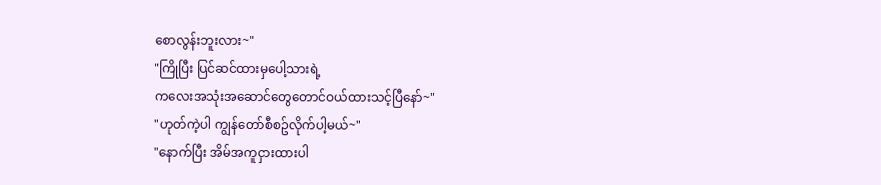စောလွန်းဘူးလား~"
"ကြိုပြီး ပြင်ဆင်ထားမှပေါ့သားရဲ့
ကလေးအသုံးအဆောင်တွေတောင်ဝယ်ထားသင့်ပြီနော်~"
"ဟုတ်ကဲ့ပါ ကျွန်တော်စီစဥ်လိုက်ပါ့မယ်~"
"နောက်ပြီး အိမ်အကူငှားထားပါ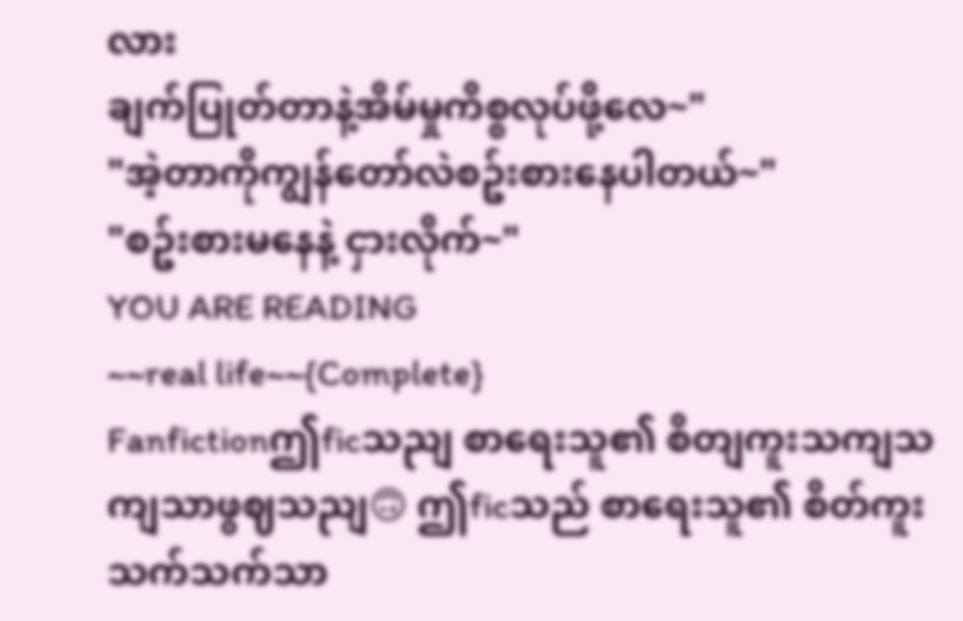လား
ချက်ပြုတ်တာနဲ့အိမ်မှုကိစ္စလုပ်ဖို့လေ~"
"အဲ့တာကိုကျွန်တော်လဲစဥ်းစားနေပါတယ်~"
"စဥ်းစားမနေနဲ့ ငှားလိုက်~"
YOU ARE READING
~~real life~~{Complete}
Fanfictionဤficသညျ စာရေးသူ၏ စိတျကူးသကျသကျသာဖွဈသညျ🙃 ဤficသည် စာရေးသူ၏ စိတ်ကူးသက်သက်သာ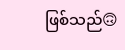ဖြစ်သည်🙃